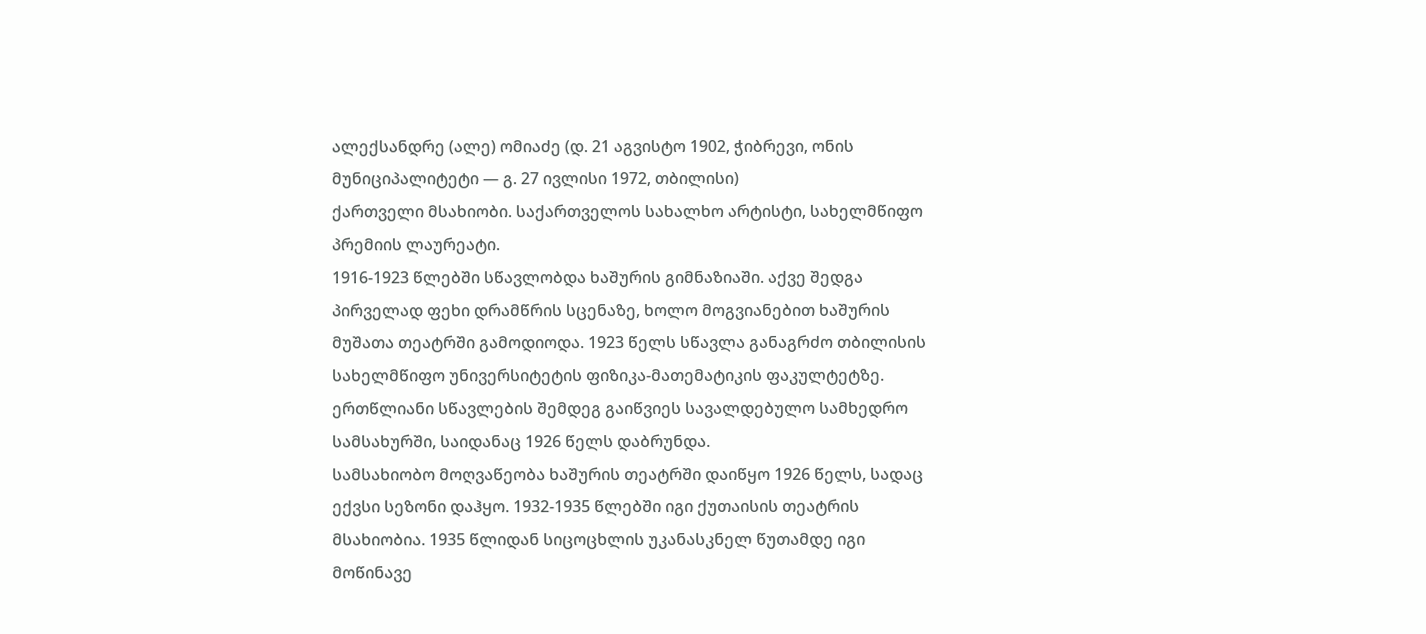ალექსანდრე (ალე) ომიაძე (დ. 21 აგვისტო 1902, ჭიბრევი, ონის მუნიციპალიტეტი — გ. 27 ივლისი 1972, თბილისი)
ქართველი მსახიობი. საქართველოს სახალხო არტისტი, სახელმწიფო პრემიის ლაურეატი.
1916-1923 წლებში სწავლობდა ხაშურის გიმნაზიაში. აქვე შედგა პირველად ფეხი დრამწრის სცენაზე, ხოლო მოგვიანებით ხაშურის მუშათა თეატრში გამოდიოდა. 1923 წელს სწავლა განაგრძო თბილისის სახელმწიფო უნივერსიტეტის ფიზიკა-მათემატიკის ფაკულტეტზე. ერთწლიანი სწავლების შემდეგ გაიწვიეს სავალდებულო სამხედრო სამსახურში, საიდანაც 1926 წელს დაბრუნდა.
სამსახიობო მოღვაწეობა ხაშურის თეატრში დაიწყო 1926 წელს, სადაც ექვსი სეზონი დაჰყო. 1932-1935 წლებში იგი ქუთაისის თეატრის მსახიობია. 1935 წლიდან სიცოცხლის უკანასკნელ წუთამდე იგი მოწინავე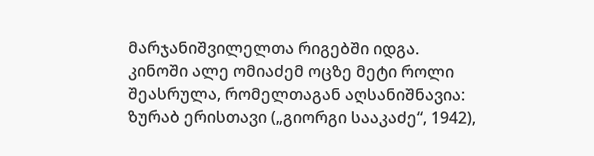მარჯანიშვილელთა რიგებში იდგა.
კინოში ალე ომიაძემ ოცზე მეტი როლი შეასრულა, რომელთაგან აღსანიშნავია: ზურაბ ერისთავი („გიორგი სააკაძე“, 1942),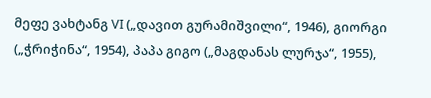მეფე ვახტანგ VI („დავით გურამიშვილი“, 1946), გიორგი („ჭრიჭინა“, 1954), პაპა გიგო („მაგდანას ლურჯა“, 1955),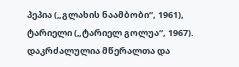პეპია („გლახის ნაამბობი“, 1961), ტარიელი („ტარიელ გოლუა“, 1967).
დაკრძალულია მწერალთა და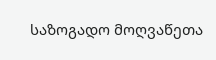საზოგადო მოღვაწეთა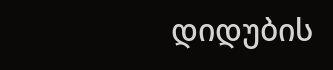დიდუბის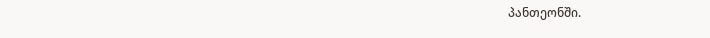პანთეონში.